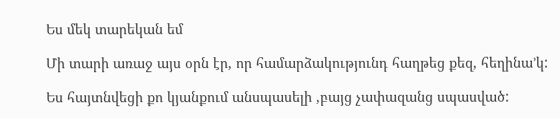Ես մեկ տարեկան եմ

Մի տարի առաջ այս օրն էր, որ համարձակությունդ հաղթեց քեզ, հեղինա’կ:

Ես հայտնվեցի քո կյանքում անսպասելի ,բայց չափազանց սպասված: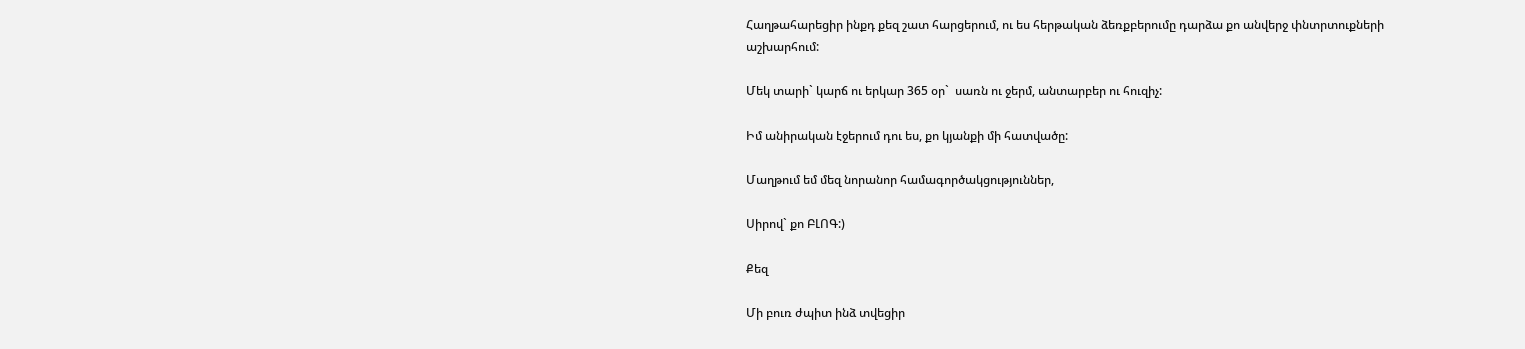Հաղթահարեցիր ինքդ քեզ շատ հարցերում, ու ես հերթական ձեռքբերումը դարձա քո անվերջ փնտրտուքների աշխարհում:

Մեկ տարի` կարճ ու երկար 365 օր`  սառն ու ջերմ, անտարբեր ու հուզիչ:

Իմ անիրական էջերում դու ես, քո կյանքի մի հատվածը:

Մաղթում եմ մեզ նորանոր համագործակցություններ,

Սիրով` քո ԲԼՈԳ:)

Քեզ

Մի բուռ ժպիտ ինձ տվեցիր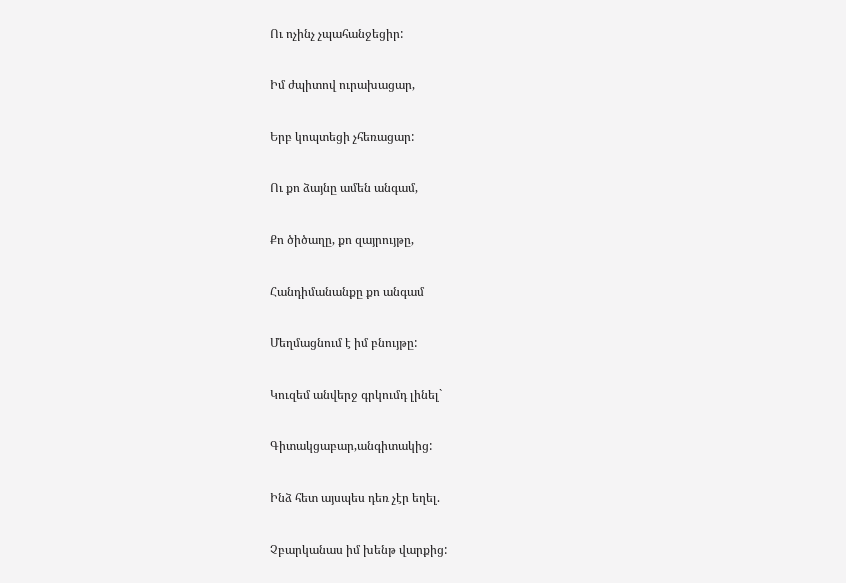Ու ոչինչ չպահանջեցիր:

Իմ ժպիտով ուրախացար,

Երբ կոպտեցի չհեռացար:

Ու քո ձայնը ամեն անգամ,

Քո ծիծաղը, քո զայրույթը,

Հանդիմանանքը քո անգամ

Մեղմացնում է իմ բնույթը:

Կուզեմ անվերջ գրկումդ լինել`

Գիտակցաբար,անգիտակից:

Ինձ հետ այսպես դեռ չէր եղել.

Չբարկանաս իմ խենթ վարքից: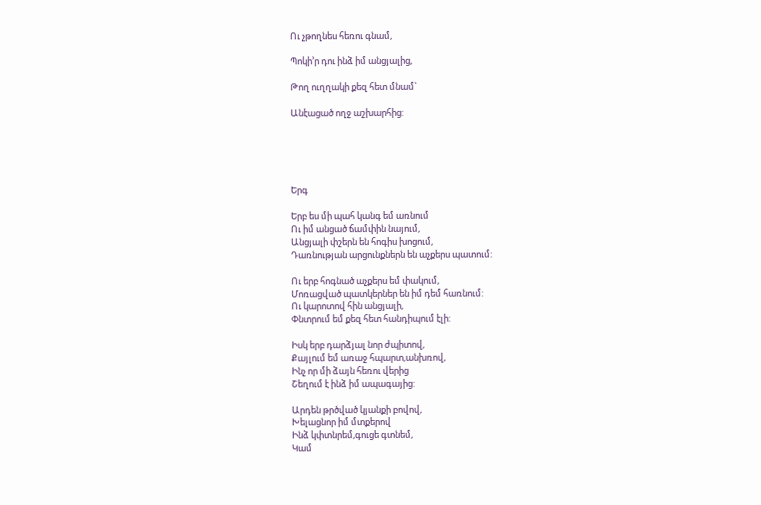Ու չթողնես հեռու գնամ,

Պոկի’ր դու ինձ իմ անցյալից,

Թող ուղղակի քեզ հետ մնամ`

Անէացած ողջ աշխարհից:





Երգ

Երբ ես մի պահ կանգ եմ առնում
Ու իմ անցած ճամփին նայում,
Անցյալի փշերն են հոգիս խոցում,
Դառնության արցունքներն են աչքերս պատում:

Ու երբ հոգնած աչքերս եմ փակում,
Մոռացված պատկերներ են իմ դեմ հառնում:
Ու կարոտով հին անցյալի,
Փնտրում եմ քեզ հետ հանդիպում էլի:

Իսկ երբ դարձյալ նոր ժպիտով,
Քայլում եմ առաջ հպարտ,անխռով,
Ինչ որ մի ձայն հեռու վերից
Շեղում է ինձ իմ ապագայից:

Արդեն թրծված կյանքի բովով,
Խելացնոր իմ մտքերով
Ինձ կփտնրեմ,գուցե գտնեմ,
Կամ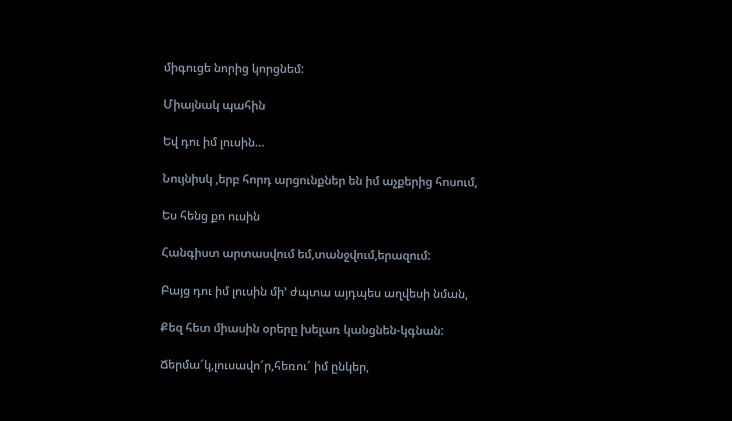միգուցե նորից կորցնեմ:

Միայնակ պահին

Եվ դու իմ լուսին…

Նույնիսկ ,երբ հորդ արցունքներ են իմ աչքերից հոսում,

Ես հենց քո ուսին

Հանգիստ արտասվում եմ,տանջվում,երազում:

Բայց դու իմ լուսին մի’ ժպտա այդպես աղվեսի նման,

Քեզ հետ միասին օրերը խելառ կանցնեն-կգնան:

Ճերմա՜կ,լուսավո՜ր,հեռու՜ իմ ընկեր,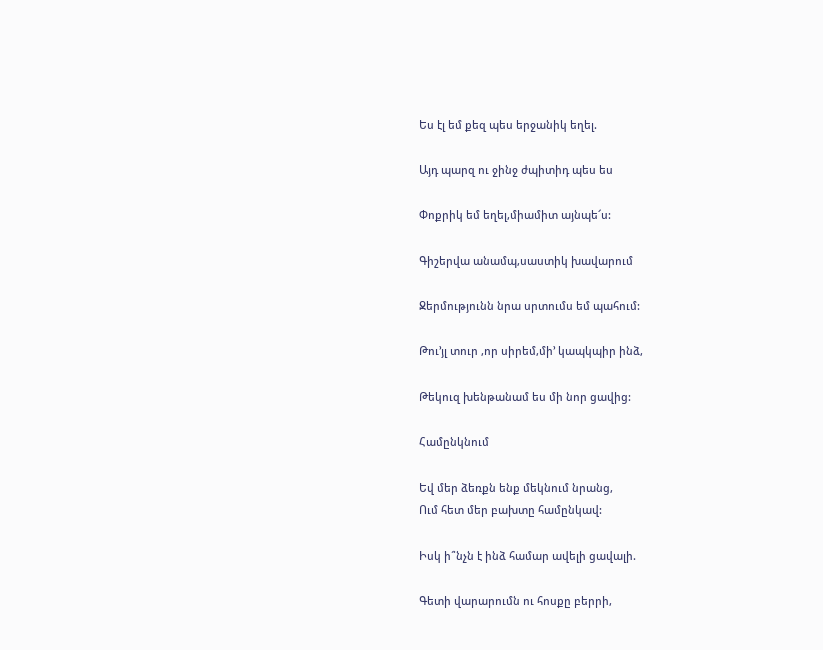Ես էլ եմ քեզ պես երջանիկ եղել.

Այդ պարզ ու ջինջ ժպիտիդ պես ես

Փոքրիկ եմ եղել,միամիտ այնպե՜ս:

Գիշերվա անամպ,սաստիկ խավարում

Ջերմությունն նրա սրտումս եմ պահում:

Թու’յլ տուր ,որ սիրեմ,մի’ կապկպիր ինձ,

Թեկուզ խենթանամ ես մի նոր ցավից:

Համընկնում

Եվ մեր ձեռքն ենք մեկնում նրանց,
Ում հետ մեր բախտը համընկավ:

Իսկ ի՞նչն է ինձ համար ավելի ցավալի.

Գետի վարարումն ու հոսքը բերրի,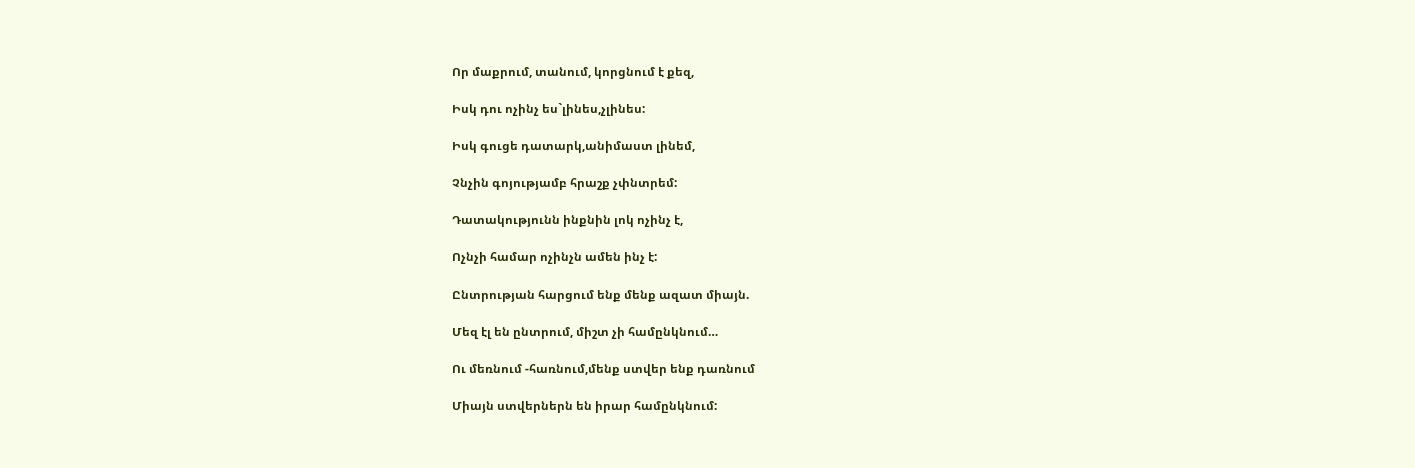Որ մաքրում, տանում, կորցնում է քեզ,

Իսկ դու ոչինչ ես`լինես,չլինես:

Իսկ գուցե դատարկ,անիմաստ լինեմ,

Չնչին գոյությամբ հրաշք չփնտրեմ:

Դատակությունն ինքնին լոկ ոչինչ է,

Ոչնչի համար ոչինչն ամեն ինչ է:

Ընտրության հարցում ենք մենք ազատ միայն.

Մեզ էլ են ընտրում, միշտ չի համընկնում…

Ու մեռնում -հառնում,մենք ստվեր ենք դառնում

Միայն ստվերներն են իրար համընկնում: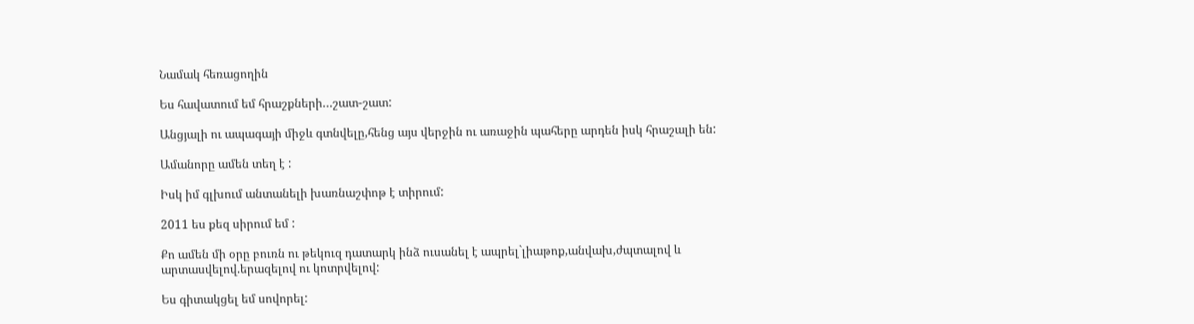Նամակ հեռացողին

Ես հավատում եմ հրաշքների…շատ-շատ:

Անցյալի ու ապագայի միջև գտնվելը,հենց այս վերջին ու առաջին պահերը արդեն իսկ հրաշալի են:

Ամանորը ամեն տեղ է :

Իսկ իմ գլխում անտանելի խառնաշփոթ է տիրում:

2011 ես քեզ սիրում եմ :

Քո ամեն մի օրը բուռն ու թեկուզ դատարկ ինձ ուսանել է ապրել`լիաթոք,անվախ,ժպտալով և արտասվելով.երազելով ու կոտրվելով:

Ես գիտակցել եմ սովորել: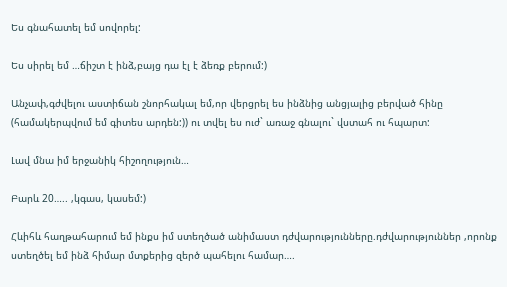Ես գնահատել եմ սովորել:

Ես սիրել եմ …ճիշտ է ինձ,բայց դա էլ է ձեռք բերում:)

Անչափ,գժվելու աստիճան շնորհակալ եմ,որ վերցրել ես ինձնից անցյալից բերված հինը (համակերպվում եմ գիտես արդեն:)) ու տվել ես ուժ` առաջ գնալու` վստահ ու հպարտ:

Լավ մնա իմ երջանիկ հիշողություն…

Բարև 20….. ,կգաս, կասեմ:)

Հևիհև հաղթահարում եմ ինքս իմ ստեղծած անիմաստ դժվարությունները.դժվարություններ ,որոնք ստեղծել եմ ինձ հիմար մտքերից զերծ պահելու համար….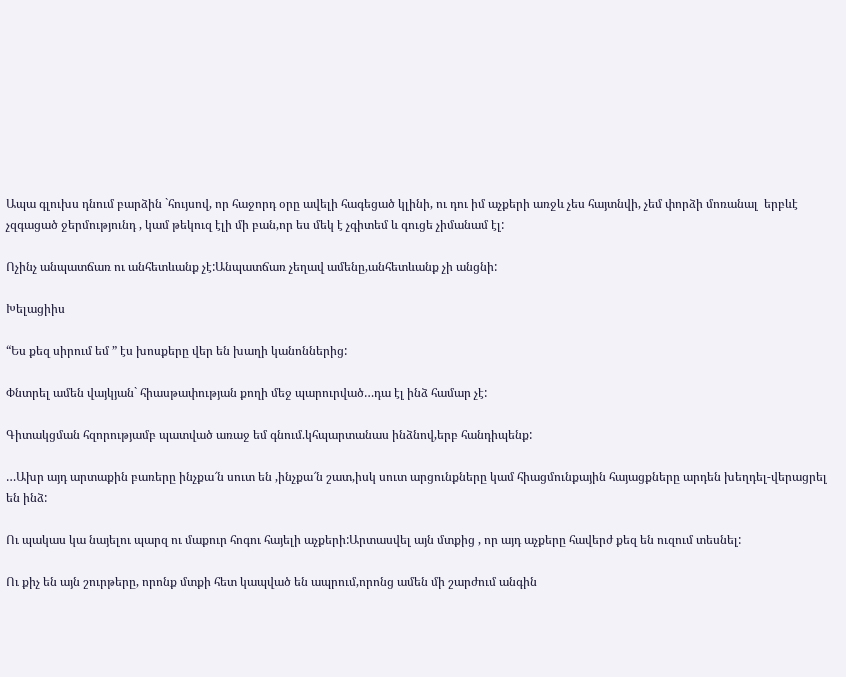Ապա գլուխս դնում բարձին `հույսով, որ հաջորդ օրը ավելի հագեցած կլինի, ու դու իմ աչքերի առջև չես հայտնվի, չեմ փորձի մոռանալ  երբևէ չզգացած ջերմությունդ , կամ թեկուզ էլի մի բան,որ ես մեկ է չգիտեմ և գուցե չիմանամ էլ:

Ոչինչ անպատճառ ու անհետևանք չէ:Անպատճառ չեղավ ամենը,անհետևանք չի անցնի:

Խելացիիս

“Ես քեզ սիրում եմ ” էս խոսքերը վեր են խաղի կանոններից:

Փնտրել ամեն վայկյան` հիասթափության քողի մեջ պարուրված…դա էլ ինձ համար չէ:

Գիտակցման հզորությամբ պատված առաջ եմ գնում.կհպարտանաս ինձնով,երբ հանդիպենք:

…Ախր այդ արտաքին բառերը ինչքա՜ն սուտ են ,ինչքա՜ն շատ,իսկ սուտ արցունքները կամ հիացմունքային հայացքները արդեն խեղդել-վերացրել են ինձ:

Ու պակաս կա նայելու պարզ ու մաքուր հոգու հայելի աչքերի:Արտասվել այն մտքից , որ այդ աչքերը հավերժ քեզ են ուզում տեսնել:

Ու քիչ են այն շուրթերը, որոնք մտքի հետ կապված են ապրում,որոնց ամեն մի շարժում անգին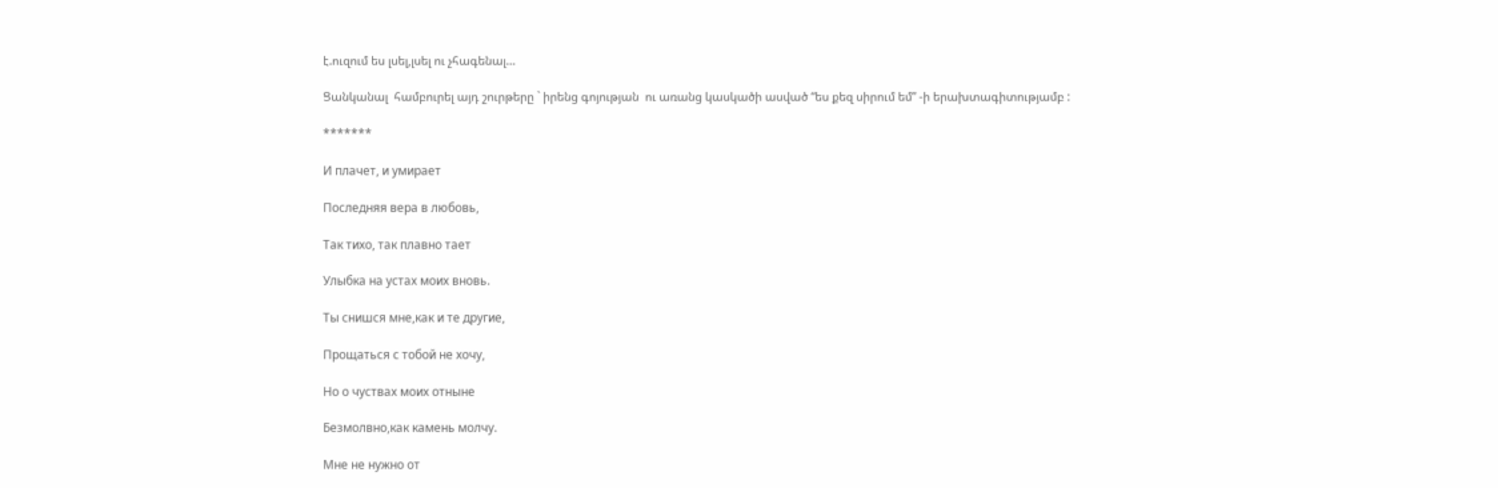է.ուզում ես լսել,լսել ու չհագենալ…

Ցանկանալ  համբուրել այդ շուրթերը ` իրենց գոյության  ու առանց կասկածի ասված “ես քեզ սիրում եմ” -ի երախտագիտությամբ :

*******

И плачет, и умирает

Последняя вера в любовь,

Так тихо, так плавно тает

Улыбка на устах моих вновь.

Ты снишся мне,как и те другие,

Прощаться с тобой не хочу,

Но о чуствах моих отныне

Безмолвно,как камень молчу.

Мне не нужно от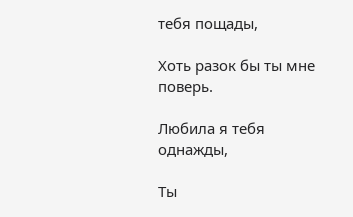тебя пощады,

Хоть разок бы ты мне поверь.

Любила я тебя однажды,

Ты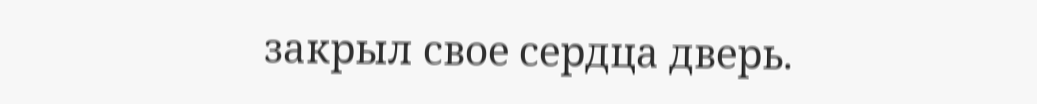закрыл свое сердца дверь.